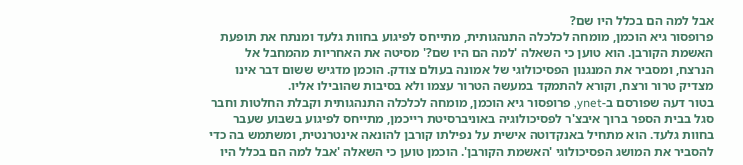אבל למה הם בכלל היו שם?
פרופסור גיא הוכמן, מומחה לכלכלה התנהגותית, מתייחס לפיגוע בחוות גלעד ומנתח את תופעת האשמת הקורבן. הוא טוען כי השאלה 'למה הם היו שם?' מסיטה את האחריות מהמחבל אל הנרצח, ומסביר את המנגנון הפסיכולוגי של אמונה בעולם צודק. הוכמן מדגיש ששום דבר אינו מצדיק טרור ורצח, וקורא להתמקד במעשה הטרור עצמו ולא בסיבות שהובילו אליו.
בטור דעה שפורסם ב-ynet, פרופסור גיא הוכמן, מומחה לכלכלה התנהגותית וקבלת החלטות וחבר סגל בבית הספר ברוך איבצ'ר לפסיכולוגיה באוניברסיטת רייכמן, מתייחס לפיגוע בשבוע שעבר בחוות גלעד. הוא מתחיל באנקדוטה אישית על נפילתו קורבן להונאה אינטרנטית, ומשתמש בה כדי להסביר את המושג הפסיכולוגי 'האשמת הקורבן'. הוכמן טוען כי השאלה 'אבל למה הם בכלל היו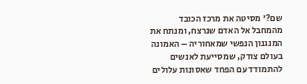שם?' מסיטה את מרכז הכובד מהמחבל אל האדם שנרצח, ומנתח את המנגנון הנפשי שמאחוריה – האמונה בעולם צודק, שמסייעת לאנשים להתמודד עם הפחד שאסונות עלולים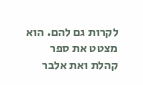לקרות גם להם. הוא מצטט את ספר קהלת ואת אלבר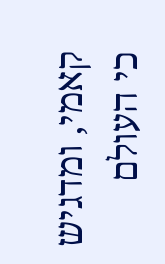קאמי, ומדגיש כי העולם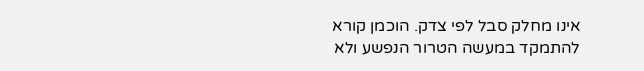אינו מחלק סבל לפי צדק. הוכמן קורא להתמקד במעשה הטרור הנפשע ולא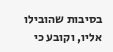בסיבות שהובילו אליו, וקובע כי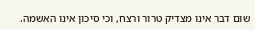שום דבר אינו מצדיק טרור ורצח, וכי סיכון אינו האשמה.